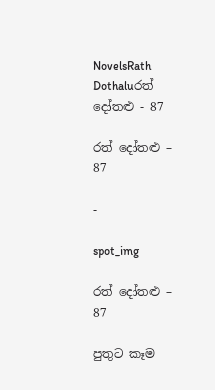NovelsRath Dothaluරත් දෝතළු - 87

රත් දෝතළු – 87

-

spot_img

රත් දෝතළු – 87

පුතුට කෑම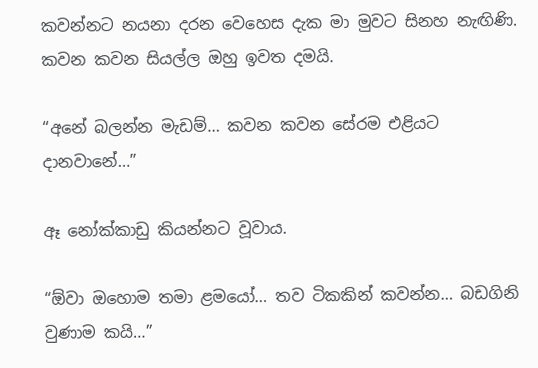කවන්නට නයනා දරන වෙහෙස දැක මා මුවට සිනහ නැඟිණි. කවන කවන සියල්ල ඔහු ඉවත දමයි.

“අනේ බලන්න මැඩම්… කවන කවන සේරම එළියට දානවානේ…”

ඈ නෝක්කාඩු කියන්නට වූවාය.

“ඕවා ඔහොම තමා ළමයෝ… තව ටිකකින් කවන්න… බඩගිනි වුණාම කයි…”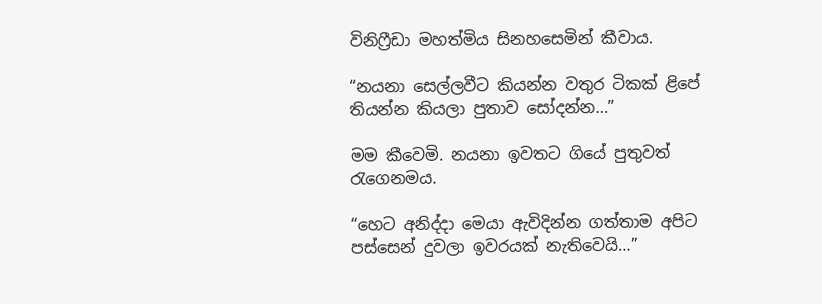විනිෆ්‍රීඩා මහත්මිය සිනහසෙමින් කීවාය.

“නයනා සෙල්ලවීට කියන්න වතුර ටිකක් ළිපේ තියන්න කියලා පුතාව සෝදන්න…”

මම කීවෙමි. නයනා ඉවතට ගියේ පුතුවත් රැගෙනමය.

“හෙට අනිද්දා මෙයා ඇවිදින්න ගත්තාම අපිට පස්සෙන් දුවලා ඉවරයක් නැතිවෙයි…”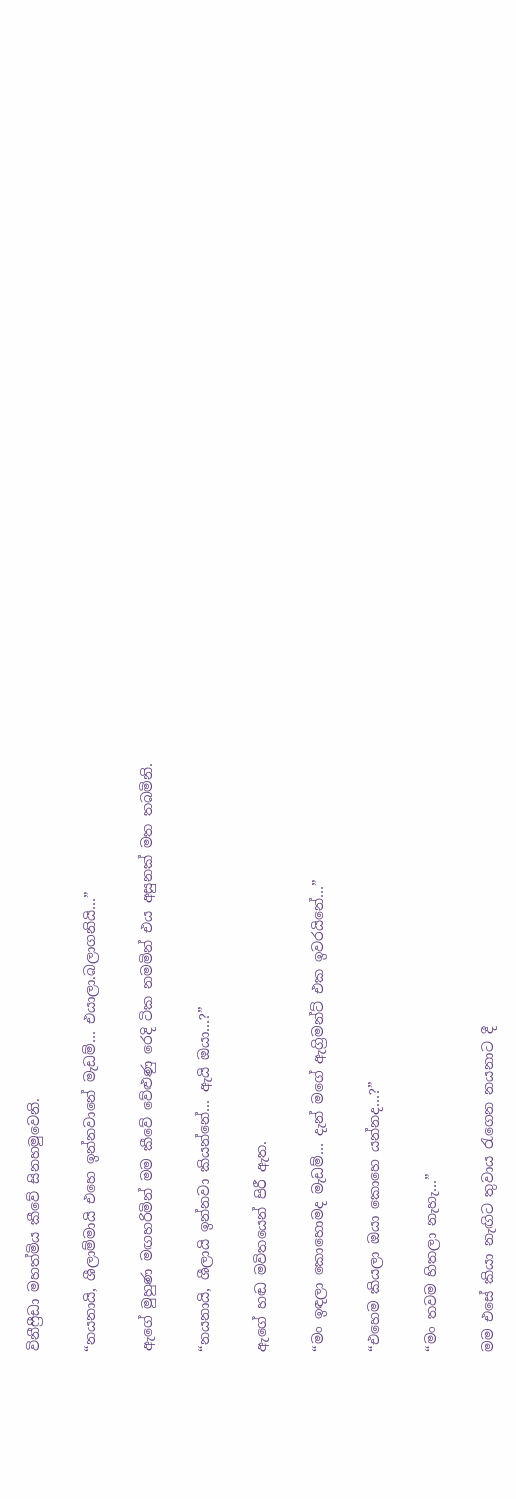විනීෆ්‍රීඩා මහත්මිය කීවේ සිනහමුවෙනි.

“නයනායි, ශීලාම්මායි එහෙ ඉන්නවානේ මැඩම්… එයාලා.බලාගනියි…”

ඇගේ මුහුණ මඟහරිමින් මම කීවේ වේළුණු රෙදි ටික නමමින් එය අසුනක් මත තබමිනි.

“නයනායි, ශීලායි ඉන්නවා කියන්නේ… ඇයි ඔයා…?”

ඇගේ හඬ මවිතයෙන් පිරී ඇත.

“මං ඉඳලා කොහොමද මැඩම්… දැන් මගේ ඇග්‍රිමන්ට් එක ඉවරයිනේ…”

“එහෙම කියලා ඔයා කොහෙ යන්නද…?”

“මං තවම හිතලා නැහැ…”

මම එසේ කියා නැඟිට තුවාය රැගෙන නයනාට දී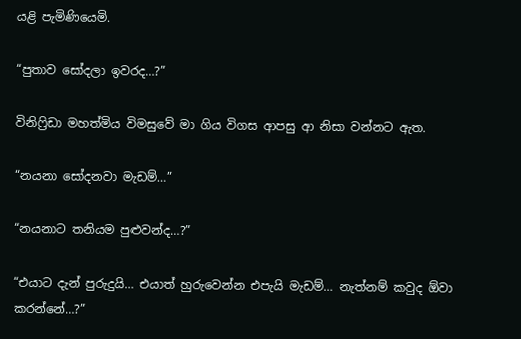යළි පැමිණියෙමි.

“පුතාව සෝදලා ඉවරද…?”

විනිෆ්‍රිඩා මහත්මිය විමසුවේ මා ගිය විගස ආපසු ආ නිසා වන්නට ඇත.

“නයනා සෝදනවා මැඩම්…”

“නයනාට තනියම පුළුවන්ද…?”

“එයාට දැන් පුරුදුයි… එයාත් හුරුවෙන්න එපැයි මැඩම්… නැත්නම් කවුද ඕවා කරන්නේ…?”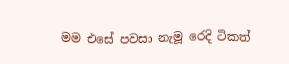මම එසේ පවසා නැමූ රෙදි ටිකත්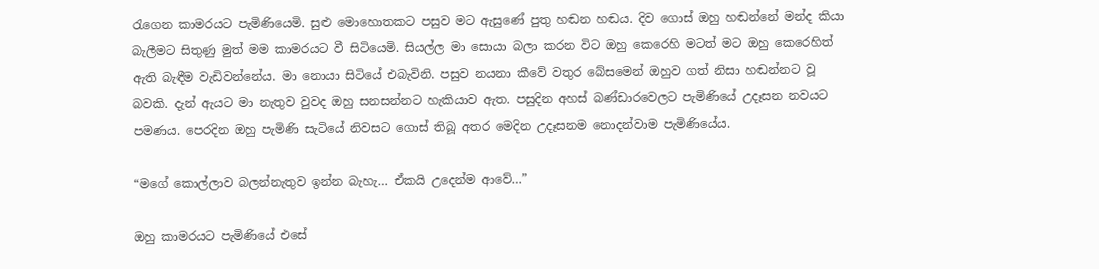රැගෙන කාමරයට පැමිණියෙමි. සුළු මොහොතකට පසුව මට ඇසුණේ පුතු හඬන හඬය. දිව ගොස් ඔහු හඬන්නේ මන්ද කියා බැලීමට සිතුණු මුත් මම කාමරයට වී සිටියෙමි. සියල්ල මා සොයා බලා කරන විට ඔහු කෙරෙහි මටත් මට ඔහු කෙරෙහිත් ඇති බැඳීම වැඩිවන්නේය. මා නොයා සිටියේ එබැවිනි. පසුව නයනා කීවේ වතුර බේසමෙන් ඔහුව ගත් නිසා හඬන්නට වූ බවකි. දැන් ඇයට මා නැතුව වුවද ඔහු සනසන්නට හැකියාව ඇත. පසුදින අහස් බණ්ඩාරවෙලට පැමිණියේ උදෑසන නවයට පමණය. පෙරදින ඔහු පැමිණි සැටියේ නිවසට ගොස් තිබූ අතර මෙදින උදෑසනම නොදන්වාම පැමිණියේය.

“මගේ කොල්ලාව බලන්නැතුව ඉන්න බැහැ… ඒකයි උදෙන්ම ආවේ…”

ඔහු කාමරයට පැමිණියේ එසේ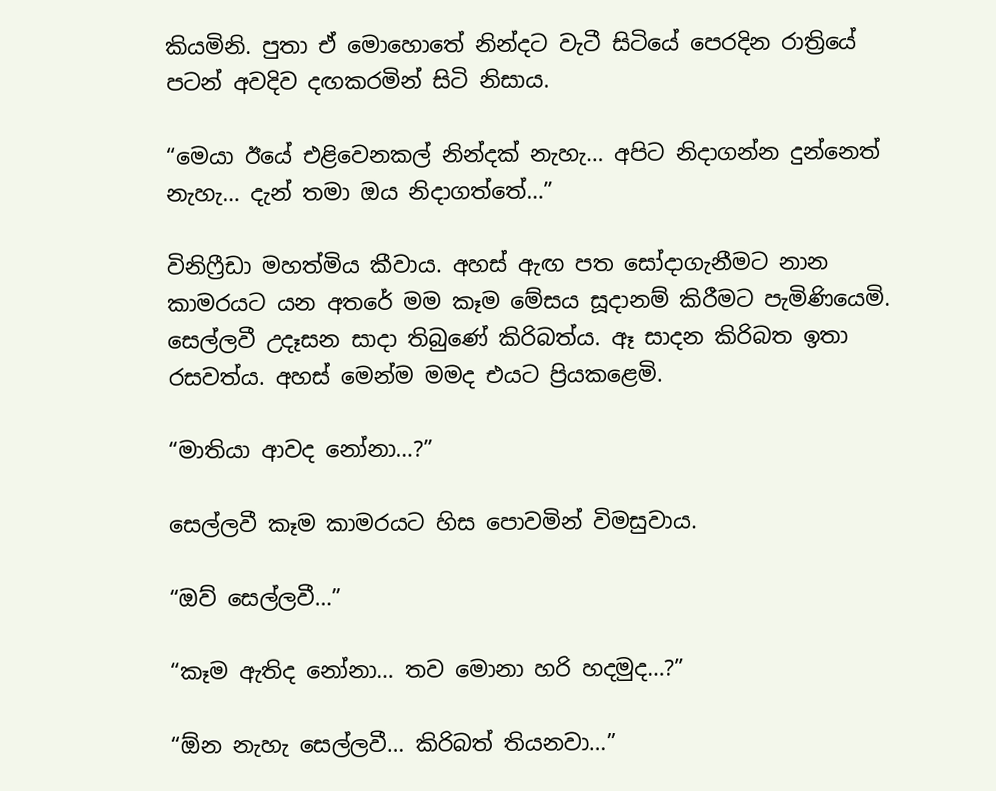කියමිනි. පුතා ඒ මොහොතේ නින්දට වැටී සිටියේ පෙරදින රාත්‍රියේ පටන් අවදිව දඟකරමින් සිටි නිසාය.

“මෙයා ඊයේ එළිවෙනකල් නින්දක් නැහැ… අපිට නිදාගන්න දුන්නෙත් නැහැ… දැන් තමා ඔය නිදාගත්තේ…”

විනිෆ්‍රීඩා මහත්මිය කීවාය. අහස් ඇඟ පත සෝදාගැනීමට නාන කාමරයට යන අතරේ මම කෑම මේසය සූදානම් කිරීමට පැමිණියෙමි. සෙල්ලවී උදෑසන සාදා තිබුණේ කිරිබත්ය. ඈ සාදන කිරිබත ඉතා රසවත්ය. අහස් මෙන්ම මමද එයට ප්‍රියකළෙමි.

“මාතියා ආවද නෝනා…?”

සෙල්ලවී කෑම කාමරයට හිස පොවමින් විමසුවාය.

“ඔව් සෙල්ලවී…”

“කෑම ඇතිද නෝනා… තව මොනා හරි හදමුද…?”

“ඕන නැහැ සෙල්ලවී… කිරිබත් තියනවා…”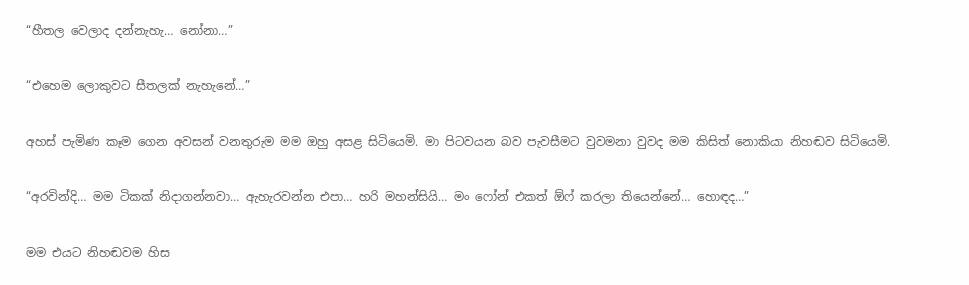“හීතල වෙලාද දන්නැහැ… නෝනා…”

“එහෙම ලොකුවට සීතලක් නැහැනේ…”

අහස් පැමිණ කෑම ගෙන අවසන් වනතුරුම මම ඔහු අසළ සිටියෙමි. මා පිටවයන බව පැවසීමට වුවමනා වුවද මම කිසිත් නොකියා නිහඬව සිටියෙමි.

“අරවින්දි… මම ටිකක් නිදාගන්නවා… ඇහැරවන්න එපා… හරි මහන්සියි… මං ෆෝන් එකත් ඕෆ් කරලා තියෙන්නේ… හොඳද…”

මම එයට නිහඬවම හිස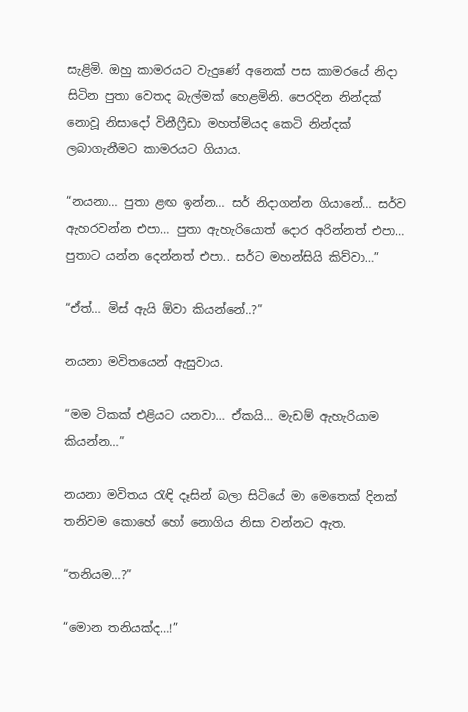සැළිමි. ඔහු කාමරයට වැදුණේ අනෙක් පස කාමරයේ නිදා සිටින පුතා වෙතද බැල්මක් හෙළමිනි. පෙරදින නින්දක් නොවූ නිසාදෝ විනීෆ්‍රීඩා මහත්මියද කෙටි නින්දක් ලබාගැනීමට කාමරයට ගියාය.

“නයනා… පුතා ළඟ ඉන්න… සර් නිදාගන්න ගියානේ… සර්ව ඇහරවන්න එපා… පුතා ඇහැරියොත් දොර අරින්නත් එපා… පුතාට යන්න දෙන්නත් එපා.. සර්ට මහන්සියි කිව්වා…”

“ඒත්… මිස් ඇයි ඕවා කියන්නේ..?”

නයනා මවිතයෙන් ඇසුවාය.

“මම ටිකක් එළියට යනවා… ඒකයි… මැඩම් ඇහැරියාම කියන්න…”

නයනා මවිතය රැඳි දෑසින් බලා සිටියේ මා මෙතෙක් දිනක් තනිවම කොහේ හෝ නොගිය නිසා වන්නට ඇත.

“තනියම…?”

“මොන තනියක්ද…!”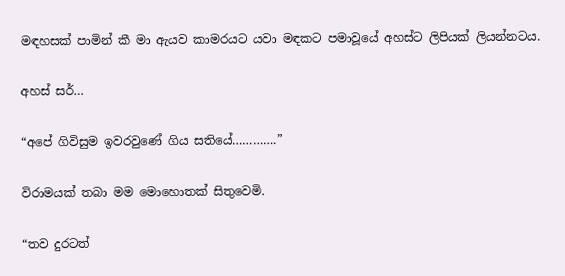මඳහසක් පාමින් කී මා ඇයව කාමරයට යවා මඳකට පමාවූයේ අහස්ට ලිපියක් ලියන්නටය.

අහස් සර්…

“අපේ ගිවිසුම ඉවරවුණේ ගිය සතියේ………….”

විරාමයක් තබා මම මොහොතක් සිතුවෙමි.

“තව දුරටත්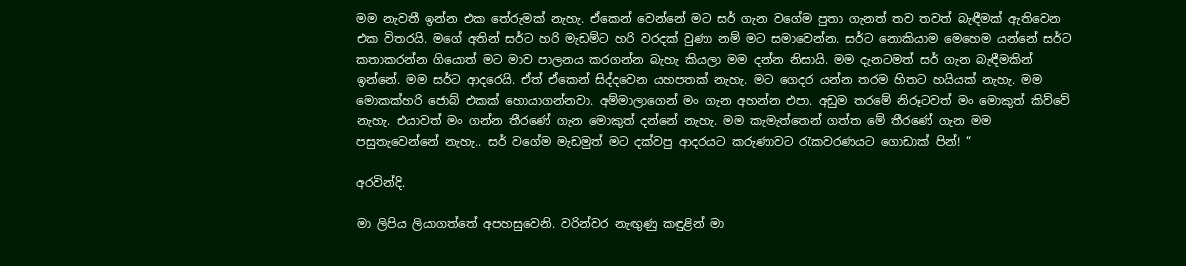මම නැවතී ඉන්න එක තේරුමක් නැහැ. ඒකෙන් වෙන්නේ මට සර් ගැන වගේම පුතා ගැනත් තව තවත් බැඳීමක් ඇතිවෙන එක විතරයි. මගේ අතින් සර්ට හරි මැඩම්ට හරි වරදක් වුණා නම් මට සමාවෙන්න. සර්ට නොකියාම මෙහෙම යන්නේ සර්ට කතාකරන්න ගියොත් මට මාව පාලනය කරගන්න බැහැ කියලා මම දන්න නිසායි. මම දැනටමත් සර් ගැන බැඳීමකින් ඉන්නේ. මම සර්ට ආදරෙයි. ඒත් ඒකෙන් සිද්දවෙන යහපතක් නැහැ. මට ගෙදර යන්න තරම හිතට හයියක් නැහැ. මම මොකක්‍හරි ජොබ්‍ එකක් හොයාගන්නවා. අම්මාලාගෙන් මං ගැන අහන්න එපා. අඩුම තරමේ නිරූටවත් මං මොකුත් කිව්වේ නැහැ. එයාවත් මං ගන්න තීරණේ ගැන මොකුත් දන්නේ නැහැ. මම කැමැත්තෙන් ගත්ත මේ තීරණේ ගැන මම පසුතැවෙන්නේ නැහැ.. සර් වගේම මැඩමුත් මට දක්වපු ආදරයට කරුණාවට රැකවරණයට ගොඩාක් පින්! “

අරවින්දි.

මා ලිපිය ලියාගත්තේ අපහසුවෙනි. වරින්වර නැඟුණු කඳුළින් මා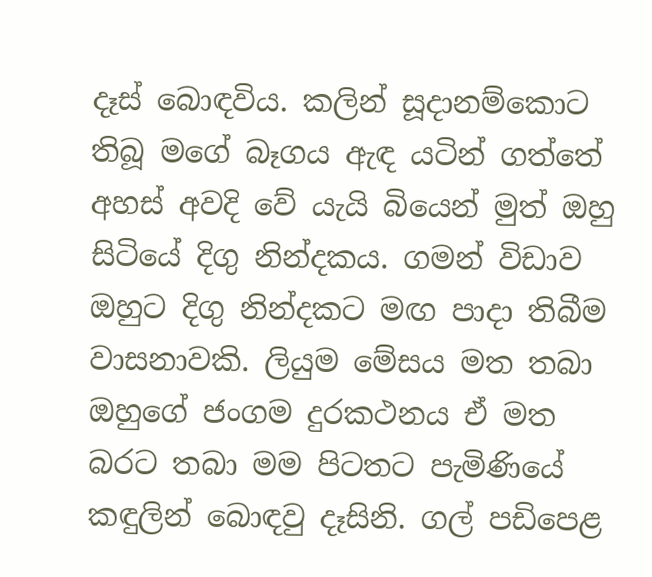දෑස් බොඳවිය. කලින් සූදානම්කොට තිබූ මගේ බෑගය ඇඳ යටින් ගත්තේ අහස් අවදි වේ යැයි බියෙන් මුත් ඔහු සිටියේ දිගු නින්දකය. ගමන් විඩාව ඔහුට දිගු නින්දකට මඟ පාදා තිබීම වාසනාවකි. ලියුම මේසය මත තබා ඔහුගේ ජංගම දුරකථනය ඒ මත බරට තබා මම පිටතට පැමිණියේ කඳුලින් බොඳවු දෑසිනි. ගල් පඩිපෙළ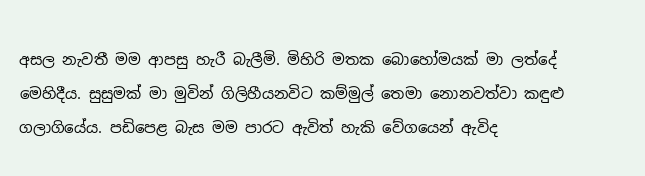අසල නැවතී මම ආපසු හැරී බැලීමි. මිහිරි මතක බොහෝමයක් මා ලත්දේ මෙහිදීය. සුසුමක් මා මුවින් ගිලිහීයනවිට කම්මුල් තෙමා නොනවත්වා කඳුළු ගලාගියේය. පඩිපෙළ බැස මම පාරට ඇවිත් හැකි වේගයෙන් ඇවිද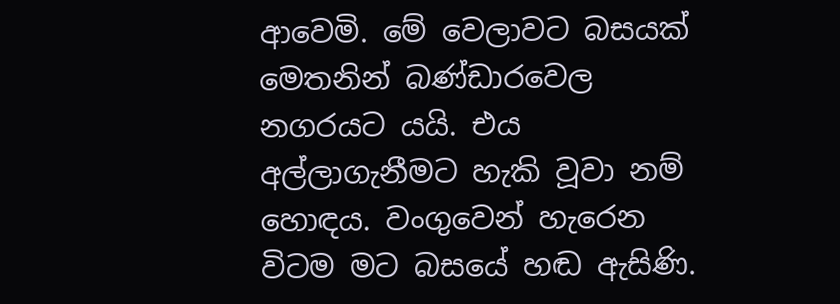ආවෙමි. මේ වෙලාවට බසයක් මෙතනින් බණ්ඩාරවෙල නගරයට යයි. එය අල්ලාගැනීමට හැකි වූවා නම් හොඳය. වංගුවෙන් හැරෙන විටම මට බසයේ හඬ ඇසිණි.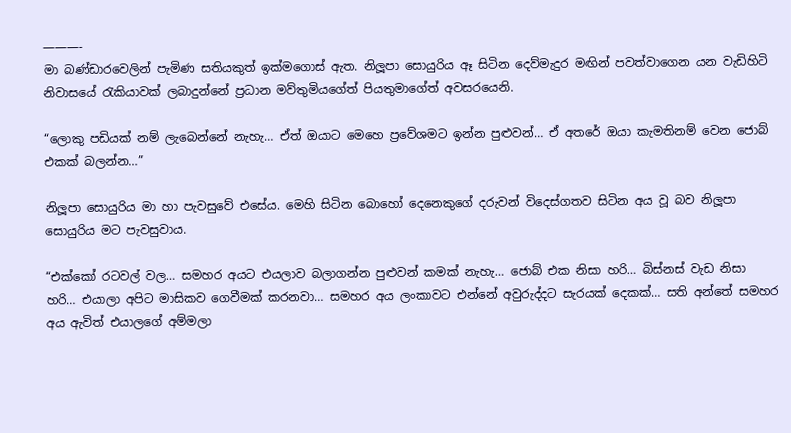———-
මා බණ්ඩාරවෙලින් පැමිණ සතියකුත් ඉක්මගොස් ඇත. නිලූපා සොයුරිය ඈ සිටින දෙව්මැදුර මඟින් පවත්වාගෙන යන වැඩිහිටි නිවාසයේ රැකියාවක් ලබාදුන්නේ ප්‍රධාන මව්තුමියගේත් පියතුමාගේත් අවසරයෙනි.

“ලොකු පඩියක් නම් ලැබෙන්නේ නැහැ… ඒත් ඔයාට මෙහෙ ප්‍රවේශමට ඉන්න පුළුවන්… ඒ අතරේ ඔයා කැමතිනම් වෙන ජොබ් එකක් බලන්න…”

නිලූපා සොයුරිය මා හා පැවසුවේ එසේය. මෙහි සිටින බොහෝ දෙනෙකුගේ දරුවන් විදෙස්ගතව සිටින අය වූ බව නිලූපා සොයුරිය මට පැවසුවාය.

“එක්කෝ රටවල් වල… සමහර අයට එයලාව බලාගන්න පුළුවන් කමක් නැහැ… ජොබ් එක නිසා හරි… බිස්නස් වැඩ නිසා හරි… එයාලා අපිට මාසිකව ගෙවීමක් කරනවා… සමහර අය ලංකාවට එන්නේ අවුරුද්දට සැරයක් දෙකක්… සති අන්තේ සමහර අය ඇවිත් එයාලගේ අම්මලා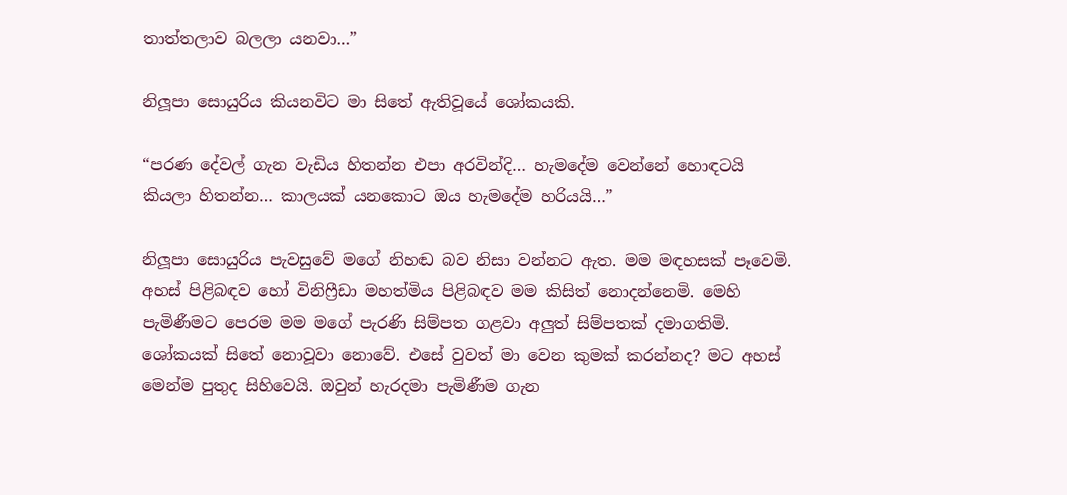තාත්තලාව බලලා යනවා…”

නිලූපා සොයුරිය කියනවිට මා සිතේ ඇතිවූයේ ශෝකයකි.

“පරණ දේවල් ගැන වැඩිය හිතන්න එපා අරවින්දි… හැමදේම වෙන්නේ හොඳටයි කියලා හිතන්න… කාලයක් යනකොට ඔය හැමදේම හරියයි…”

නිලූපා සොයුරිය පැවසුවේ මගේ නිහඬ බව නිසා වන්නට ඇත. මම මඳහසක් පෑවෙමි. අහස් පිළිබඳව හෝ විනිෆ්‍රීඩා මහත්මිය පිළිබඳව මම කිසිත් නොදන්නෙමි. මෙහි පැමිණීමට පෙරම මම මගේ පැරණි සිම්පත ගළවා අලුත් සිම්පතක් දමාගතිමි. ශෝකයක් සිතේ නොවූවා නොවේ. එසේ වුවත් මා වෙන කුමක් කරන්නද? මට අහස් මෙන්ම පුතුද සිහිවෙයි. ඔවුන් හැරදමා පැමිණීම ගැන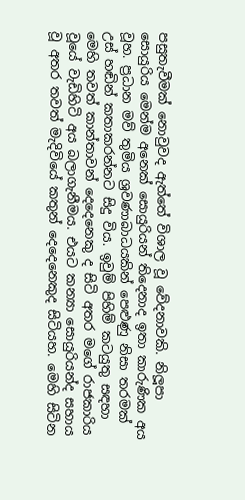පසුතැවීමක් නොවුවද ඇත්තේ විශාල වූ වේදනාවකි. නිලූපා සොයුරිය මෙන්ම අනෙක් සොයුරියන් තිදෙනාද ඉතා කාරුණික අය වූහ. ප්‍රධාන මව් තුමිය ශ්‍රවණාබාධයකින් පෙළුණු නිසා තරමක් උස් හඬින් කතාකරන්නට සිදු විය. ඉවුම් පිහිම් කටයුතු සඳහා මෙහි තවත් කාන්තාවන් දෙදෙනෙකු ද සිටි අතර මගේ රාජකාරිය වූයේ වැඩිහිටි අය බලාගැනීමය. එයට කන්‍යා සොයුරියන්ද සහාය වූ අතර තවත් මැදිවියේ කතුන් දෙදෙනෙකුද සිටියහ. මෙහි සිටින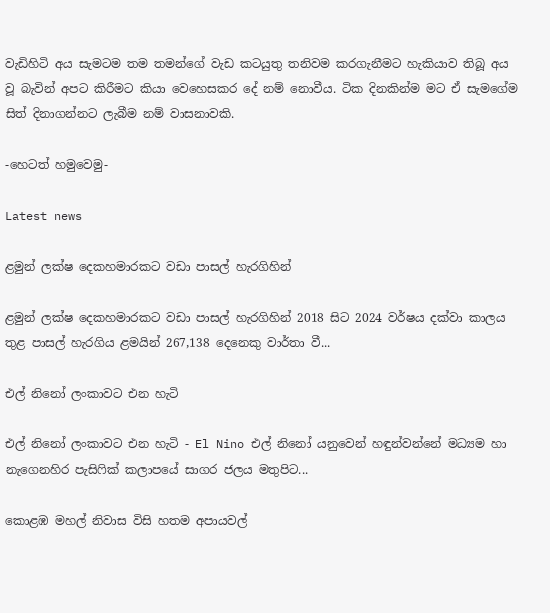වැඩිහිටි අය සැමටම තම තමන්ගේ වැඩ කටයුතු තනිවම කරගැනීමට හැකියාව තිබූ අය වූ බැවින් අපට කිරීමට කියා වෙහෙසකර දේ නම් නොවීය. ටික දිනකින්ම මට ඒ සැමගේම සිත් දිනාගන්නට ලැබීම නම් වාසනාවකි.

-හෙටත් හමුවෙමු-

Latest news

ළමුන් ලක්ෂ දෙකහමාරකට වඩා පාසල් හැරගිහින්

ළමුන් ලක්ෂ දෙකහමාරකට වඩා පාසල් හැරගිහින් 2018 සිට 2024 වර්ෂය දක්වා කාලය තුළ පාසල් හැරගිය ළමයින් 267,138 දෙනෙකු වාර්තා වී...

එල් නිනෝ ලංකාවට එන හැටි

එල් නිනෝ ලංකාවට එන හැටි - El Nino එල් නිනෝ යනුවෙන් හඳුන්වන්නේ මධ්‍යම හා නැගෙනහිර පැසිෆික් කලාපයේ සාගර ජලය මතුපිට...

කොළඹ මහල් නිවාස විසි හතම අපායවල්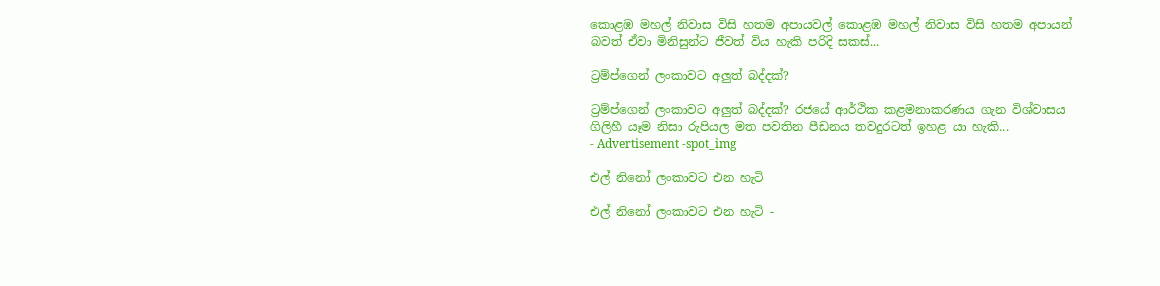කොළඹ මහල් නිවාස විසි හතම අපායවල් කොළඹ මහල් නිවාස විසි හතම අපායන් බවත් ඒවා මිනිසුන්ට ජීවත් විය හැකි පරිදි සකස්...

ට්‍රම්ප්ගෙන් ලංකාවට අලුත් බද්දක්?

ට්‍රම්ප්ගෙන් ලංකාවට අලුත් බද්දක්? රජයේ ආර්ථික කළමනාකරණය ගැන විශ්වාසය ගිලිහී යෑම නිසා රුපියල මත පවතින පීඩනය තවදුරටත් ඉහළ යා හැකි...
- Advertisement -spot_img

එල් නිනෝ ලංකාවට එන හැටි

එල් නිනෝ ලංකාවට එන හැටි -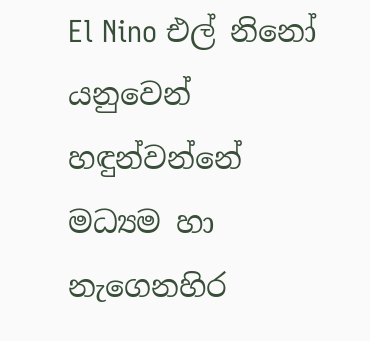El Nino එල් නිනෝ යනුවෙන් හඳුන්වන්නේ මධ්‍යම හා නැගෙනහිර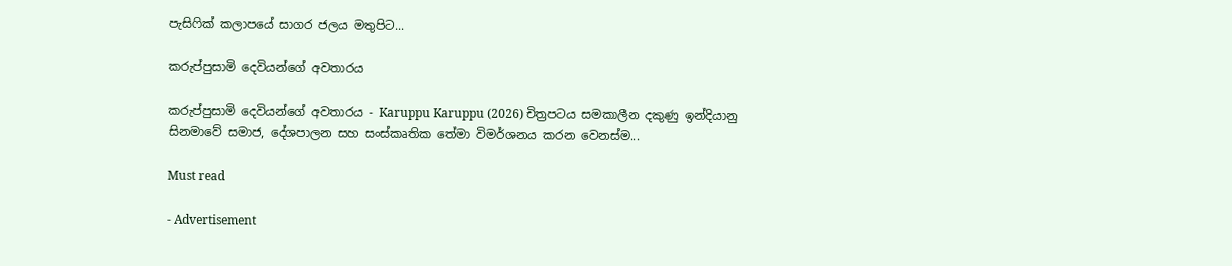පැසිෆික් කලාපයේ සාගර ජලය මතුපිට...

කරුප්පුසාමි දෙවියන්ගේ අවතාරය

කරුප්පුසාමි දෙවියන්ගේ අවතාරය - Karuppu Karuppu (2026) චිත්‍රපටය සමකාලීන දකුණු ඉන්දියානු සිනමාවේ සමාජ, දේශපාලන සහ සංස්කෘතික තේමා විමර්ශනය කරන වෙනස්ම...

Must read

- Advertisement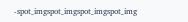-spot_imgspot_imgspot_imgspot_img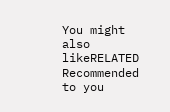You might also likeRELATED
Recommended to you